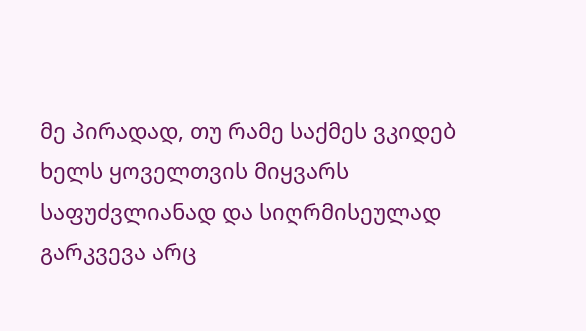მე პირადად, თუ რამე საქმეს ვკიდებ ხელს ყოველთვის მიყვარს საფუძვლიანად და სიღრმისეულად გარკვევა არც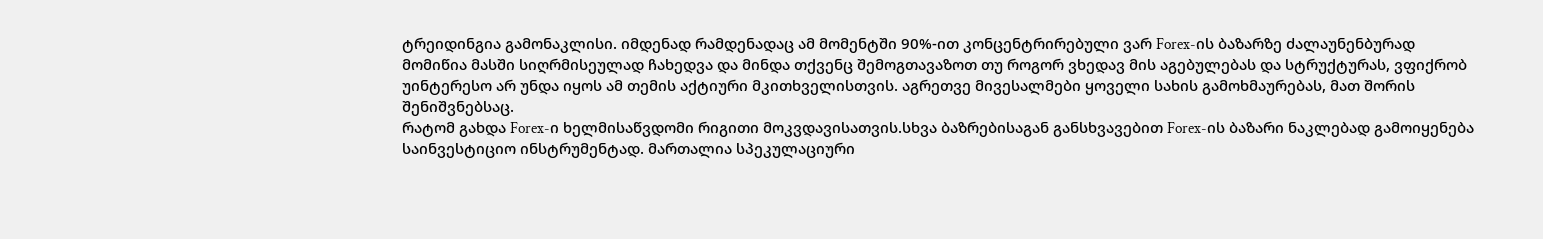ტრეიდინგია გამონაკლისი. იმდენად რამდენადაც ამ მომენტში 90%-ით კონცენტრირებული ვარ Forex-ის ბაზარზე ძალაუნენბურად მომიწია მასში სიღრმისეულად ჩახედვა და მინდა თქვენც შემოგთავაზოთ თუ როგორ ვხედავ მის აგებულებას და სტრუქტურას, ვფიქრობ უინტერესო არ უნდა იყოს ამ თემის აქტიური მკითხველისთვის. აგრეთვე მივესალმები ყოველი სახის გამოხმაურებას, მათ შორის შენიშვნებსაც.
რატომ გახდა Forex-ი ხელმისაწვდომი რიგითი მოკვდავისათვის.სხვა ბაზრებისაგან განსხვავებით Forex-ის ბაზარი ნაკლებად გამოიყენება საინვესტიციო ინსტრუმენტად. მართალია სპეკულაციური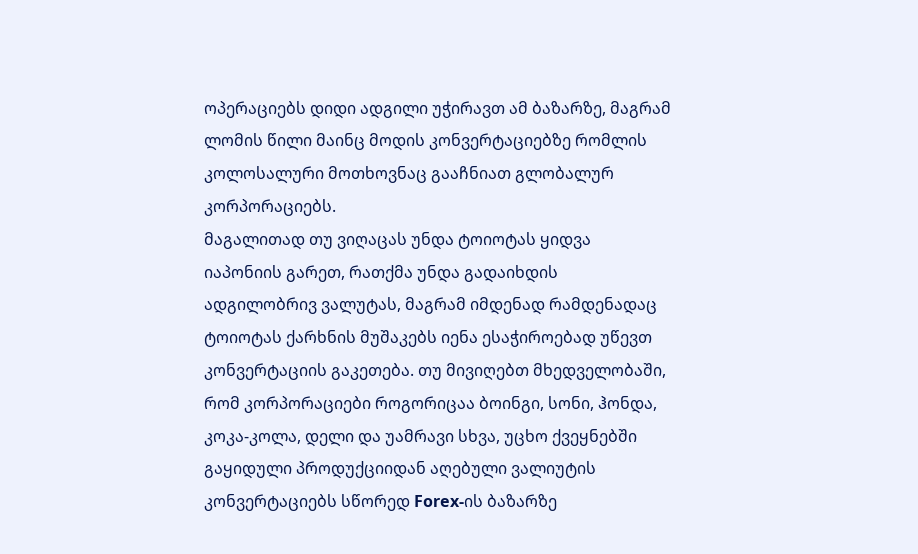ოპერაციებს დიდი ადგილი უჭირავთ ამ ბაზარზე, მაგრამ ლომის წილი მაინც მოდის კონვერტაციებზე რომლის კოლოსალური მოთხოვნაც გააჩნიათ გლობალურ კორპორაციებს.
მაგალითად თუ ვიღაცას უნდა ტოიოტას ყიდვა იაპონიის გარეთ, რათქმა უნდა გადაიხდის ადგილობრივ ვალუტას, მაგრამ იმდენად რამდენადაც ტოიოტას ქარხნის მუშაკებს იენა ესაჭიროებად უწევთ კონვერტაციის გაკეთება. თუ მივიღებთ მხედველობაში, რომ კორპორაციები როგორიცაა ბოინგი, სონი, ჰონდა, კოკა-კოლა, დელი და უამრავი სხვა, უცხო ქვეყნებში გაყიდული პროდუქციიდან აღებული ვალიუტის კონვერტაციებს სწორედ Forex-ის ბაზარზე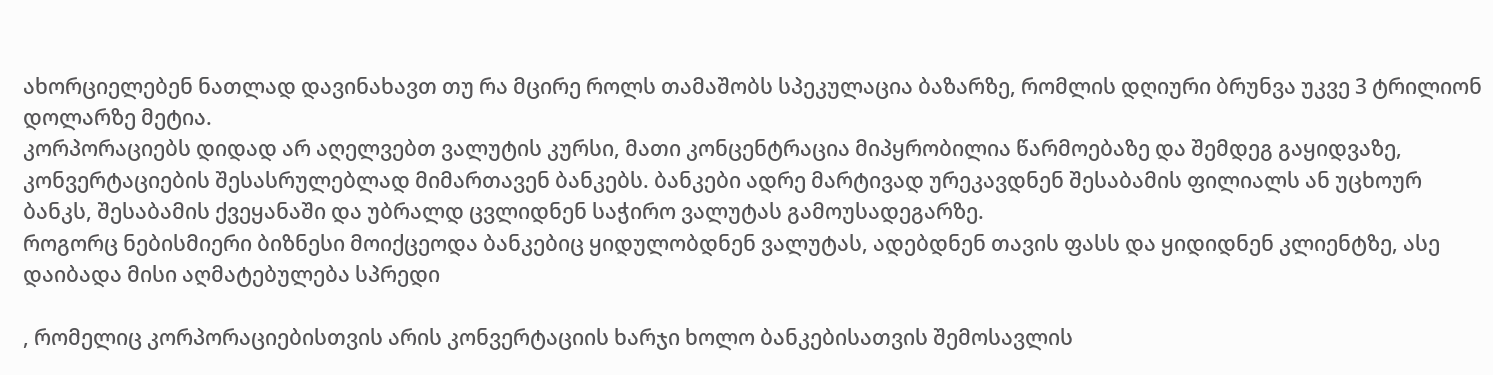ახორციელებენ ნათლად დავინახავთ თუ რა მცირე როლს თამაშობს სპეკულაცია ბაზარზე, რომლის დღიური ბრუნვა უკვე 3 ტრილიონ დოლარზე მეტია.
კორპორაციებს დიდად არ აღელვებთ ვალუტის კურსი, მათი კონცენტრაცია მიპყრობილია წარმოებაზე და შემდეგ გაყიდვაზე, კონვერტაციების შესასრულებლად მიმართავენ ბანკებს. ბანკები ადრე მარტივად ურეკავდნენ შესაბამის ფილიალს ან უცხოურ ბანკს, შესაბამის ქვეყანაში და უბრალდ ცვლიდნენ საჭირო ვალუტას გამოუსადეგარზე.
როგორც ნებისმიერი ბიზნესი მოიქცეოდა ბანკებიც ყიდულობდნენ ვალუტას, ადებდნენ თავის ფასს და ყიდიდნენ კლიენტზე, ასე დაიბადა მისი აღმატებულება სპრედი

, რომელიც კორპორაციებისთვის არის კონვერტაციის ხარჯი ხოლო ბანკებისათვის შემოსავლის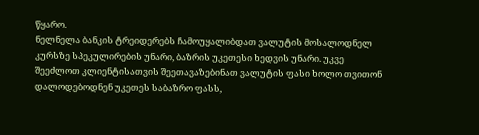წყარო.
ნელნელა ბანკის ტრეიდერებს ჩამოუყალიბდათ ვალუტის მოსალოდნელ კურსზე სპეკულირების უნარი, ბაზრის უკეთესი ხედვის უნარი. უკვე შეეძლოთ კლიენტისათვის შეეთავაზებინათ ვალუტის ფასი ხოლო თვითონ დალოდებოდნენ უკეთეს საბაზრო ფასს,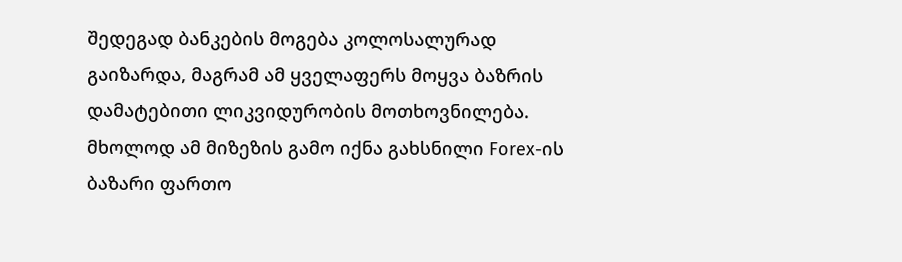შედეგად ბანკების მოგება კოლოსალურად გაიზარდა, მაგრამ ამ ყველაფერს მოყვა ბაზრის დამატებითი ლიკვიდურობის მოთხოვნილება.
მხოლოდ ამ მიზეზის გამო იქნა გახსნილი Forex-ის ბაზარი ფართო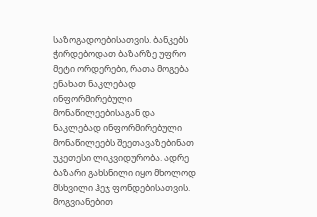საზოგადოებისათვის. ბანკებს ჭირდებოდათ ბაზარზე უფრო მეტი ორდერები, რათა მოგება ენახათ ნაკლებად ინფორმირებული მონაწილეებისაგან და ნაკლებად ინფორმირებული მონაწილეებს შეეთავაზებინათ უკეთესი ლიკვიდურობა. ადრე ბაზარი გახსნილი იყო მხოლოდ მსხვილი ჰეჯ ფონდებისათვის. მოგვიანებით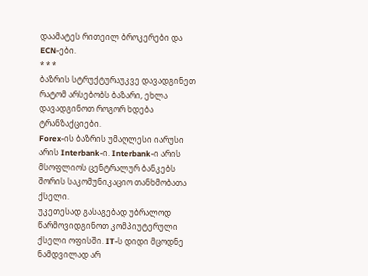დაამატეს რითეილ ბროკერები და ECN-ები.
* * *
ბაზრის სტრუქტურაუკვე დავადგინეთ რატომ არსებობს ბაზარი, ეხლა დავადგინოთ როგორ ხდება ტრანზაქციები.
Forex-ის ბაზრის უმაღლესი იარუსი არის Interbank-ი. Interbank-ი არის მსოფლიოს ცენტრალურ ბანკებს შორის საკომუნიკაციო თანხმობათა ქსელი.
უკეთესად გასაგებად უბრალოდ წარმოვიდგინოთ კომპიუტერული ქსელი ოფისში. IT-ს დიდი მცოდნე ნამდვილად არ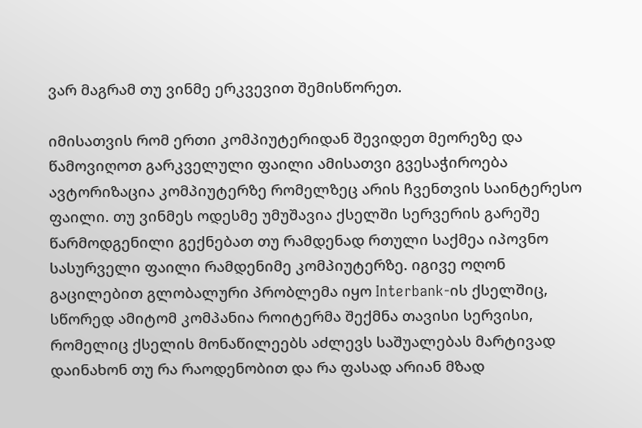ვარ მაგრამ თუ ვინმე ერკვევით შემისწორეთ.

იმისათვის რომ ერთი კომპიუტერიდან შევიდეთ მეორეზე და წამოვიღოთ გარკველული ფაილი ამისათვი გვესაჭიროება ავტორიზაცია კომპიუტერზე რომელზეც არის ჩვენთვის საინტერესო ფაილი. თუ ვინმეს ოდესმე უმუშავია ქსელში სერვერის გარეშე წარმოდგენილი გექნებათ თუ რამდენად რთული საქმეა იპოვნო სასურველი ფაილი რამდენიმე კომპიუტერზე. იგივე ოღონ გაცილებით გლობალური პრობლემა იყო Interbank-ის ქსელშიც, სწორედ ამიტომ კომპანია როიტერმა შექმნა თავისი სერვისი, რომელიც ქსელის მონაწილეებს აძლევს საშუალებას მარტივად დაინახონ თუ რა რაოდენობით და რა ფასად არიან მზად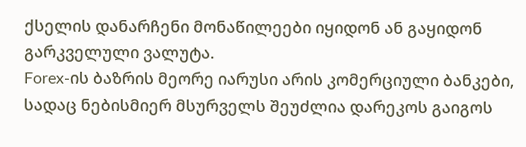ქსელის დანარჩენი მონაწილეები იყიდონ ან გაყიდონ გარკველული ვალუტა.
Forex-ის ბაზრის მეორე იარუსი არის კომერციული ბანკები, სადაც ნებისმიერ მსურველს შეუძლია დარეკოს გაიგოს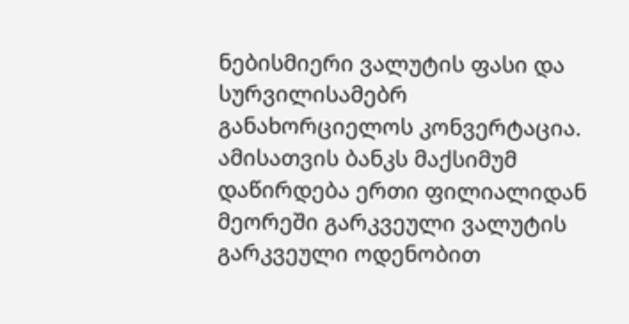ნებისმიერი ვალუტის ფასი და სურვილისამებრ განახორციელოს კონვერტაცია. ამისათვის ბანკს მაქსიმუმ დაწირდება ერთი ფილიალიდან მეორეში გარკვეული ვალუტის გარკვეული ოდენობით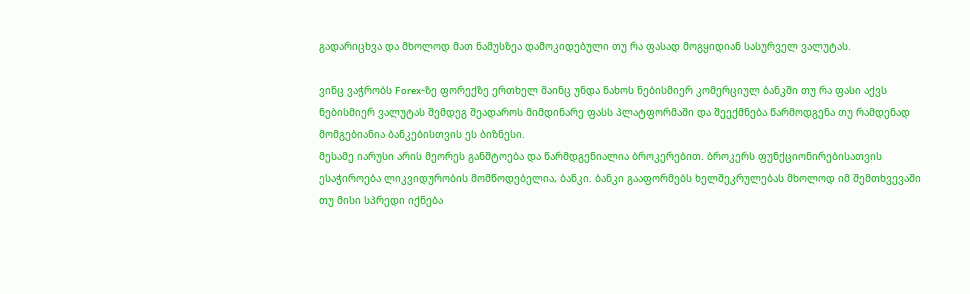გადარიცხვა და მხოლოდ მათ ნამუსზეა დამოკიდებული თუ რა ფასად მოგყიდიან სასურველ ვალუტას.

ვინც ვაჭრობს Forex-ზე ფორექზე ერთხელ მაინც უნდა ნახოს ნებისმიერ კომერციულ ბანკში თუ რა ფასი აქვს ნებისმიერ ვალუტას შემდეგ შეადაროს მიმდინარე ფასს პლატფორმაში და შეექმნება წარმოდგენა თუ რამდენად მომგებიანია ბანკებისთვის ეს ბიზნესი.
მესამე იარუსი არის მეორეს განშტოება და წარმდგენიალია ბროკერებით. ბროკერს ფუნქციონირებისათვის ესაჭიროება ლიკვიდურობის მომწოდებელია, ბანკი. ბანკი გააფორმებს ხელშეკრულებას მხოლოდ იმ შემთხვევაში თუ მისი სპრედი იქნება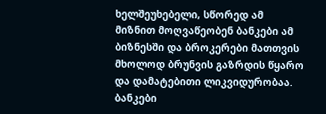ხელშეუხებელი, სწორედ ამ მიზნით მოღვაწეობენ ბანკები ამ ბიზნესში და ბროკერები მათთვის მხოლოდ ბრუნვის გაზრდის წყარო და დამატებითი ლიკვიდურობაა. ბანკები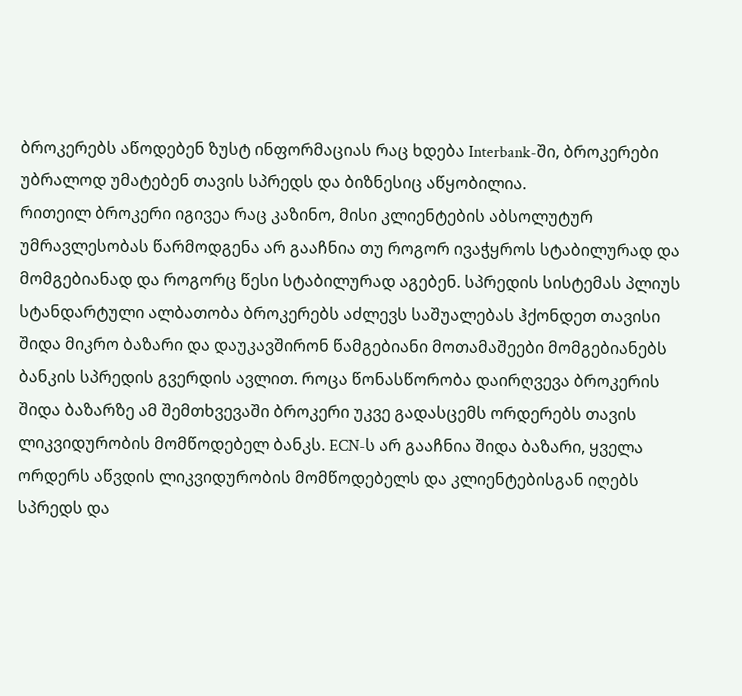ბროკერებს აწოდებენ ზუსტ ინფორმაციას რაც ხდება Interbank-ში, ბროკერები უბრალოდ უმატებენ თავის სპრედს და ბიზნესიც აწყობილია.
რითეილ ბროკერი იგივეა რაც კაზინო, მისი კლიენტების აბსოლუტურ უმრავლესობას წარმოდგენა არ გააჩნია თუ როგორ ივაჭყროს სტაბილურად და მომგებიანად და როგორც წესი სტაბილურად აგებენ. სპრედის სისტემას პლიუს სტანდარტული ალბათობა ბროკერებს აძლევს საშუალებას ჰქონდეთ თავისი შიდა მიკრო ბაზარი და დაუკავშირონ წამგებიანი მოთამაშეები მომგებიანებს ბანკის სპრედის გვერდის ავლით. როცა წონასწორობა დაირღვევა ბროკერის შიდა ბაზარზე ამ შემთხვევაში ბროკერი უკვე გადასცემს ორდერებს თავის ლიკვიდურობის მომწოდებელ ბანკს. ECN-ს არ გააჩნია შიდა ბაზარი, ყველა ორდერს აწვდის ლიკვიდურობის მომწოდებელს და კლიენტებისგან იღებს სპრედს და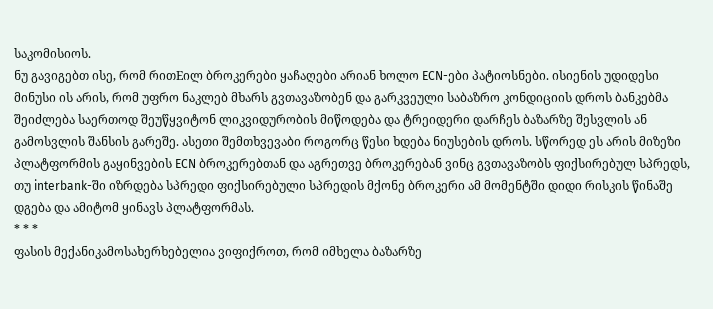საკომისიოს.
ნუ გავიგებთ ისე, რომ რითEილ ბროკერები ყაჩაღები არიან ხოლო ECN-ები პატიოსნები. ისიენის უდიდესი მინუსი ის არის, რომ უფრო ნაკლებ მხარს გვთავაზობენ და გარკვეული საბაზრო კონდიციის დროს ბანკებმა შეიძლება საერთოდ შეუწყვიტონ ლიკვიდურობის მიწოდება და ტრეიდერი დარჩეს ბაზარზე შესვლის ან გამოსვლის შანსის გარეშე. ასეთი შემთხვევაბი როგორც წესი ხდება ნიუსების დროს. სწორედ ეს არის მიზეზი პლატფორმის გაყინვების ECN ბროკერებთან და აგრეთვე ბროკერებან ვინც გვთავაზობს ფიქსირებულ სპრედს, თუ interbank-ში იზრდება სპრედი ფიქსირებული სპრედის მქონე ბროკერი ამ მომენტში დიდი რისკის წინაშე დგება და ამიტომ ყინავს პლატფორმას.
* * *
ფასის მექანიკამოსახერხებელია ვიფიქროთ, რომ იმხელა ბაზარზე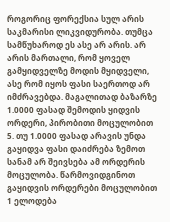როგორიც ფორექსია სულ არის საკმარისი ლიკვიდურობა. თუმცა სამწუხაროდ ეს ასე არ არის. არ არის მართალი, რომ ყოველ გამყიდველზე მოდის მყიდველი, ასე რომ იყოს ფასი საერთოდ არ იმძრავებდა. მაგალითად ბაზარზე 1.0000 ფასად შემოდის ყიდვის ორდერი, პირობითი მოცულობით 5. თუ 1.0000 ფასად არავის უნდა გაყიდვა ფასი დაიძრება ზემოთ სანამ არ შეივსება ამ ორდერის მოცულობა. წარმოვიდგინოთ გაყიდვის ორდერები მოცულობით 1 ელოდება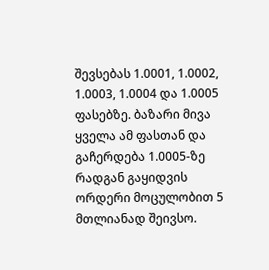შევსებას 1.0001, 1.0002, 1.0003, 1.0004 და 1.0005 ფასებზე. ბაზარი მივა ყველა ამ ფასთან და გაჩერდება 1.0005-ზე რადგან გაყიდვის ორდერი მოცულობით 5 მთლიანად შეივსო.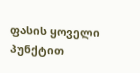ფასის ყოველი პუნქტით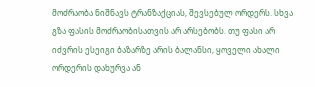მოძრაობა ნიშნავს ტრანზაქციას, შევსებულ ორდერს. სხვა გზა ფასის მოძრაობისათვის არ არსებობს. თუ ფასი არ იძვრის ესეიგი ბაზარზე არის ბალანსი, ყოველი ახალი ორდერის დახურვა ან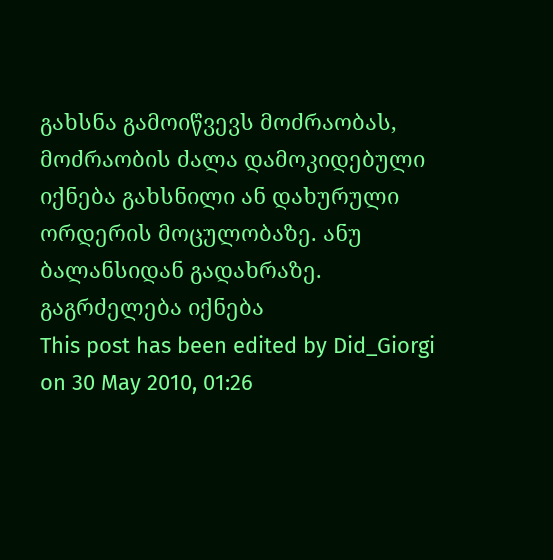გახსნა გამოიწვევს მოძრაობას, მოძრაობის ძალა დამოკიდებული იქნება გახსნილი ან დახურული ორდერის მოცულობაზე. ანუ ბალანსიდან გადახრაზე.
გაგრძელება იქნება
This post has been edited by Did_Giorgi on 30 May 2010, 01:26